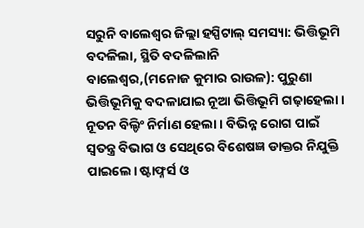ସରୁନି ବାଲେଶ୍ୱର ଜିଲ୍ଲା ହସ୍ପିଟାଲ୍ ସମସ୍ୟା: ଭିତ୍ତିଭୂମି ବଦଳିଲା, ସ୍ଥିତି ବଦଳିଲାନି
ବାଲେଶ୍ବର,(ମନୋଜ କୁମାର ରାଉଳ): ପୁରୁଣା ଭିତ୍ତିଭୂମିକୁ ବଦଳାଯାଇ ନୂଆ ଭିତ୍ତିଭୂମି ଗଢ଼ାହେଲା। ନୂତନ ବିଲ୍ଡିଂ ନିର୍ମାଣ ହେଲା। ବିଭିନ୍ନ ରୋଗ ପାଇଁ ସ୍ବତନ୍ତ୍ର ବିଭାଗ ଓ ସେଥିରେ ବିଶେଷଜ୍ଞ ଡାକ୍ତର ନିଯୁକ୍ତି ପାଇଲେ। ଷ୍ଟାଫ୍ନର୍ସ ଓ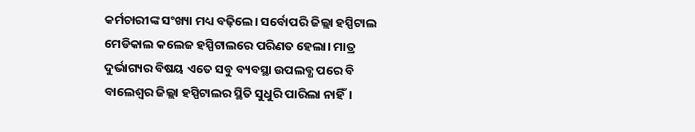କର୍ମଚାରୀଙ୍କ ସଂଖ୍ୟା ମଧ୍ୟ ବଢ଼ିଲେ। ସର୍ବୋପରି ଜିଲ୍ଲା ହସ୍ପିଟାଲ ମେଡିକାଲ କଲେଜ ହସ୍ପିଟାଲରେ ପରିଣତ ହେଲା। ମାତ୍ର ଦୁର୍ଭାଗ୍ୟର ବିଷୟ ଏତେ ସବୁ ବ୍ୟବସ୍ଥା ଉପଲବ୍ଧ ପରେ ବି ବାଲେଶ୍ବର ଜିଲ୍ଲା ହସ୍ପିଟାଲର ସ୍ଥିତି ସୁଧୁରି ପାରିଲା ନାହିଁ।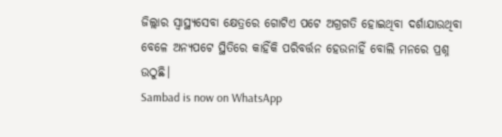ଜିଲ୍ଲାର ସ୍ବାସ୍ଥ୍ୟସେବା କ୍ଷେତ୍ରରେ ଗୋଟିଏ ପଟେ ଅଗ୍ରଗତି ହୋଇଥିବା ଦର୍ଶାଯାଉଥିବା ବେଳେ ଅନ୍ୟପଟେ ସ୍ଥିତିରେ କାହିଁକି ପରିବର୍ତ୍ତନ ହେଉନାହିଁ ବୋଲି ମନରେ ପ୍ରଶ୍ନ ଉଠୁଛି।
Sambad is now on WhatsApp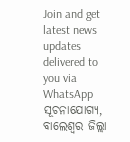Join and get latest news updates delivered to you via WhatsApp
ସୂଚନାଯୋଗ୍ୟ, ବାଲେଶ୍ବର ଜିଲ୍ଲା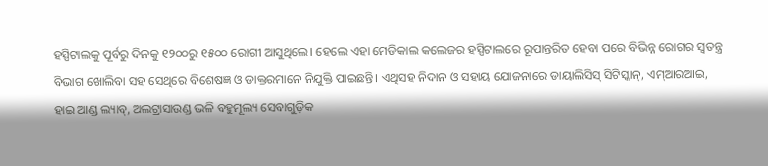ହସ୍ପିଟାଲକୁ ପୂର୍ବରୁ ଦିନକୁ ୧୨୦୦ରୁ ୧୫୦୦ ରୋଗୀ ଆସୁଥିଲେ। ହେଲେ ଏହା ମେଡିକାଲ କଲେଜର ହସ୍ପିଟାଲରେ ରୂପାନ୍ତରିତ ହେବା ପରେ ବିଭିନ୍ନ ରୋଗର ସ୍ବତନ୍ତ୍ର ବିଭାଗ ଖୋଲିବା ସହ ସେଥିରେ ବିଶେଷଜ୍ଞ ଓ ଡାକ୍ତରମାନେ ନିଯୁକ୍ତି ପାଇଛନ୍ତି। ଏଥିସହ ନିଦାନ ଓ ସହାୟ ଯୋଜନାରେ ଡାୟାଲିସିସ୍ ସିଟିସ୍କାନ୍, ଏମ୍ଆରଆଇ, ହାଇ ଆଣ୍ଡ ଲ୍ୟାବ୍, ଅଲଟ୍ରାସାଉଣ୍ଡ ଭଳି ବହୁମୂଲ୍ୟ ସେବାଗୁଡ଼ିକ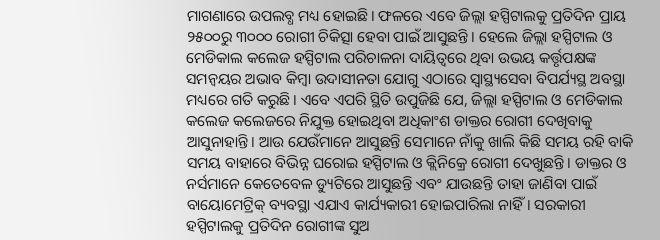ମାଗଣାରେ ଉପଲବ୍ଧ ମଧ୍ୟ ହୋଇଛି। ଫଳରେ ଏବେ ଜିଲ୍ଲା ହସ୍ପିଟାଲକୁ ପ୍ରତିଦିନ ପ୍ରାୟ ୨୫୦୦ରୁ ୩୦୦୦ ରୋଗୀ ଚିକିତ୍ସା ହେବା ପାଇଁ ଆସୁଛନ୍ତି। ହେଲେ ଜିଲ୍ଲା ହସ୍ପିଟାଲ ଓ ମେଡିକାଲ କଲେଜ ହସ୍ପିଟାଲ ପରିଚାଳନା ଦାୟିତ୍ବରେ ଥିବା ଉଭୟ କର୍ତ୍ତୃପକ୍ଷଙ୍କ ସମନ୍ବୟର ଅଭାବ କିମ୍ବା ଉଦାସୀନତା ଯୋଗୁ ଏଠାରେ ସ୍ବାସ୍ଥ୍ୟସେବା ବିପର୍ଯ୍ୟସ୍ଥ ଅବସ୍ଥା ମଧ୍ୟରେ ଗତି କରୁଛି। ଏବେ ଏପରି ସ୍ଥିତି ଉପୁଜିଛି ଯେ, ଜିଲ୍ଲା ହସ୍ପିଟାଲ ଓ ମେଡିକାଲ କଲେଜ କଲେଜରେ ନିଯୁକ୍ତ ହୋଇଥିବା ଅଧିକାଂଶ ଡାକ୍ତର ରୋଗୀ ଦେଖିବାକୁ ଆସୁନାହାନ୍ତି। ଆଉ ଯେଉଁମାନେ ଆସୁଛନ୍ତି ସେମାନେ ନାଁକୁ ଖାଲି କିଛି ସମୟ ରହି ବାକି ସମୟ ବାହାରେ ବିଭିନ୍ନ ଘରୋଇ ହସ୍ପିଟାଲ ଓ କ୍ଲିନିକ୍ରେ ରୋଗୀ ଦେଖୁଛନ୍ତି। ଡାକ୍ତର ଓ ନର୍ସମାନେ କେତେବେଳ ଡ୍ୟୁଟିରେ ଆସୁଛନ୍ତି ଏବଂ ଯାଉଛନ୍ତି ତାହା ଜାଣିବା ପାଇଁ ବାୟୋମେଟ୍ରିକ୍ ବ୍ୟବସ୍ଥା ଏଯାଏ କାର୍ଯ୍ୟକାରୀ ହୋଇପାରିଲା ନାହିଁ। ସରକାରୀ ହସ୍ପିଟାଲକୁ ପ୍ରତିଦିନ ରୋଗୀଙ୍କ ସୁଅ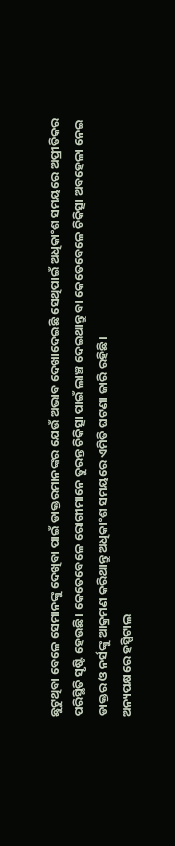ଛୁଟୁଥିବା ବେଳେ ସେମାନଙ୍କୁ ଦେଖିବା ପାଇଁ ଡାକ୍ତରମାନଙ୍କର ଯେଉଁ ଅଭାବ ଦେଖାଦେଇଛି ସେଥିପାଇଁ ଅଧିକାଂଶ ସମୟରେ ଅପ୍ରୀତିକର ପରିସ୍ଥିତି ସୃଷ୍ଟି ହେଉଛି। କେତେବେଳେ ରୋଗୀମାନେ ତୁରନ୍ତ ଚିକିତ୍ସା ପାଇଁ ଲାଞ୍ଚ ଦେଇଥାନ୍ତୁ ବା କେତେବେଳେ ଚିକିତ୍ସା ଅବହେଳା ନେଇ ଡାକ୍ତର ଓ ନର୍ସଙ୍କୁ ଆକ୍ରମଣ କରିଥାନ୍ତୁ ଅଧିକାଂଶ ସମୟରେ ଏମିତି ଘଟଣା ଜାରି ରହିଛି।
ଅନ୍ୟପକ୍ଷରେ ହସ୍ପିଟାଲ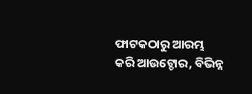ଫାଟକଠାରୁ ଆରମ୍ଭ କରି ଆଉଟ୍ଡୋର, ବିଭିନ୍ନ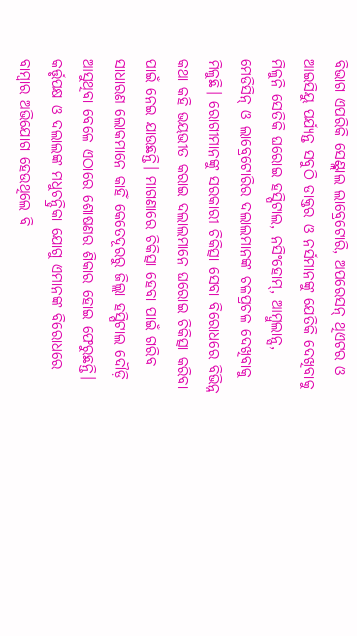ବିଭାଗ ଏପରିକି ସେଣ୍ଟ୍ଲାଲ ଲାବ୍ରେଟୋରି, ଅପରେସନ୍ ଥିଏଟର ଓ ଆଇସିୟୁ ପର୍ଯ୍ୟନ୍ତ ସବୁଠି ଡାକ୍ତର ଓ ନର୍ସମାନଙ୍କୁ ଯେତିକି ଦେଖିବାକୁ ମିଳୁନି ସେତିକି ଘରୋଇ ହସ୍ପିଟାଲ, ନସିଂହୋମ୍, ଆମ୍ବୁଲାନ୍ସ, ମେଡିସିନ୍ ଓ ଲାବ୍ରେଟୋରିର ଦଲାଲମାନଙ୍କ ଚଳପ୍ରଚଳ ଦେଖିବାକୁ ମିଳୁଛି। ରୋଗୀମାନଙ୍କୁ ସରକାରୀ ଚିକିତ୍ସା ସେବା ବିରୋଧରେ ବିଭିନ୍ନ କଥା କହି ଭୟଭୀତ କରାଇ ଦଲାଲମାନେ ଘରୋଇ ଚିକିତ୍ସା କରିବା ପାଇଁ ନେଇ ଯାଉଛନ୍ତି। ମାଗଣାରେ ଚିକିତ୍ସା ହେବା ପାଇଁ ଗରିବ ସାଧାରଣ ଲୋକମାନେ କାହିଁ କେତେଦୂରରୁ ଜିଲ୍ଲା ହସ୍ପିଟାଲ ଦୌଡ଼ି ଆସୁଥିବା ବେଳେ ଏଠାରେ ଶୋଷଣର ଶିକାର ହୋଇ ଫେରୁଛନ୍ତି। କର୍ତ୍ତୃପକ୍ଷ ଓ ଦଲାଲଙ୍କ ମଧୁଚନ୍ଦ୍ରିକା ଯୋଗୁ ଏମାନଙ୍କ ବିରୋଧରେ ବାମ୍ବାର ଅଭିଯୋଗ ହେଉଥିଲେ ବି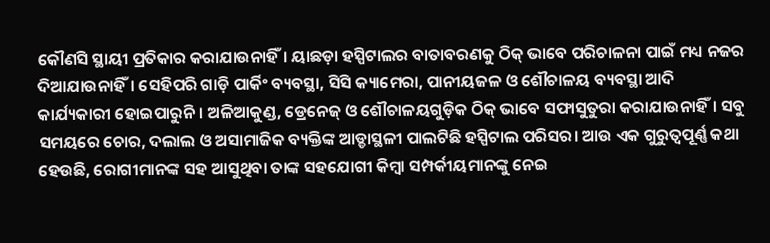କୌଣସି ସ୍ଥାୟୀ ପ୍ରତିକାର କରାଯାଉନାହିଁ। ୟାଛଡ଼ା ହସ୍ପିଟାଲର ବାତାବରଣକୁ ଠିକ୍ ଭାବେ ପରିଚାଳନା ପାଇଁ ମଧ୍ୟ ନଜର ଦିଆଯାଉନାହିଁ। ସେହିପରି ଗାଡ଼ି ପାର୍କିଂ ବ୍ୟବସ୍ଥା, ସିସି କ୍ୟାମେରା, ପାନୀୟଜଳ ଓ ଶୌଚାଳୟ ବ୍ୟବସ୍ଥା ଆଦି କାର୍ଯ୍ୟକାରୀ ହୋଇପାରୁନି। ଅଳିଆକୁଣ୍ଡ, ଡ୍ରେନେଜ୍ ଓ ଶୌଚାଳୟଗୁଡ଼ିକ ଠିକ୍ ଭାବେ ସଫାସୁତୁରା କରାଯାଉନାହିଁ। ସବୁ ସମୟରେ ଚୋର, ଦଲାଲ ଓ ଅସାମାଜିକ ବ୍ୟକ୍ତିଙ୍କ ଆଡ୍ଡାସ୍ଥଳୀ ପାଲଟିଛି ହସ୍ପିଟାଲ ପରିସର। ଆଉ ଏକ ଗୁରୁତ୍ବପୂର୍ଣ୍ଣ କଥା ହେଉଛି, ରୋଗୀମାନଙ୍କ ସହ ଆସୁଥିବା ତାଙ୍କ ସହଯୋଗୀ କିମ୍ବା ସମ୍ପର୍କୀୟମାନଙ୍କୁ ନେଇ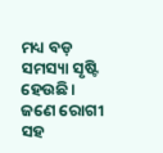ମଧ୍ୟ ବଡ଼ ସମସ୍ୟା ସୃଷ୍ଟି ହେଉଛି। ଜଣେ ରୋଗୀ ସହ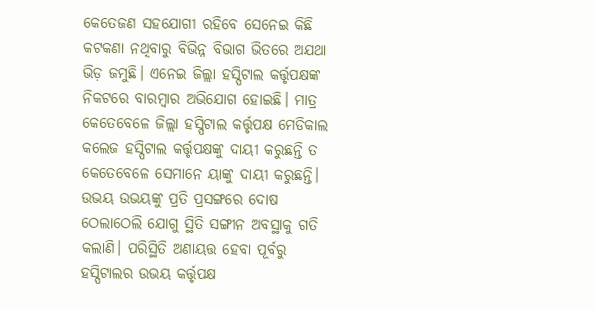କେତେଜଣ ସହଯୋଗୀ ରହିବେ ସେନେଇ କିଛି କଟକଣା ନଥିବାରୁ ବିଭିନ୍ନ ବିଭାଗ ଭିତରେ ଅଯଥା ଭିଡ଼ ଜମୁଛି। ଏନେଇ ଜିଲ୍ଲା ହସ୍ପିଟାଲ କର୍ତ୍ତୃପକ୍ଷଙ୍କ ନିକଟରେ ବାରମ୍ବାର ଅଭିଯୋଗ ହୋଇଛି। ମାତ୍ର କେତେବେଳେ ଜିଲ୍ଲା ହସ୍ପିଟାଲ କର୍ତ୍ତୃପକ୍ଷ ମେଡିକାଲ କଲେଜ ହସ୍ପିଟାଲ କର୍ତ୍ତୃପକ୍ଷଙ୍କୁ ଦାୟୀ କରୁଛନ୍ତି ତ କେତେବେଳେ ସେମାନେ ୟାଙ୍କୁ ଦାୟୀ କରୁଛନ୍ତି। ଉଭୟ ଉଭୟଙ୍କୁ ପ୍ରତି ପ୍ରସଙ୍ଗରେ ଦୋଷ ଠେଲାଠେଲି ଯୋଗୁ ସ୍ଥିତି ସଙ୍ଗୀନ ଅବସ୍ଥାକୁ ଗତି କଲାଣି। ପରିସ୍ଥିତି ଅଣାୟତ୍ତ ହେବା ପୂର୍ବରୁ ହସ୍ପିଟାଲର ଉଭୟ କର୍ତ୍ତୃପକ୍ଷ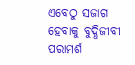ଏବେଠୁ ସଜାଗ ହେବାକୁ ବୁଦ୍ଧିଜୀବୀ ପରାମର୍ଶ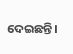ଦେଇଛନ୍ତି।